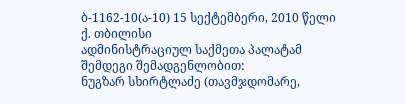ბ-1162-10(ა-10) 15 სექტემბერი, 2010 წელი
ქ. თბილისი
ადმინისტრაციულ საქმეთა პალატამ
შემდეგი შემადგენლობით:
ნუგზარ სხირტლაძე (თავმჯდომარე,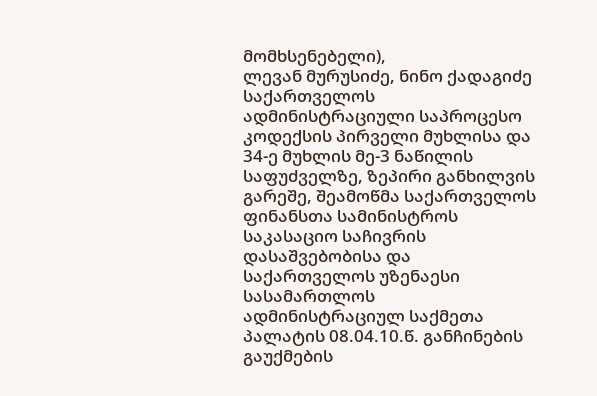მომხსენებელი),
ლევან მურუსიძე, ნინო ქადაგიძე
საქართველოს ადმინისტრაციული საპროცესო კოდექსის პირველი მუხლისა და 34-ე მუხლის მე-3 ნაწილის საფუძველზე, ზეპირი განხილვის გარეშე, შეამოწმა საქართველოს ფინანსთა სამინისტროს საკასაციო საჩივრის დასაშვებობისა და საქართველოს უზენაესი სასამართლოს ადმინისტრაციულ საქმეთა პალატის 08.04.10.წ. განჩინების გაუქმების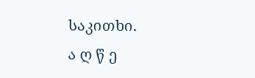საკითხი.
ა ღ წ ე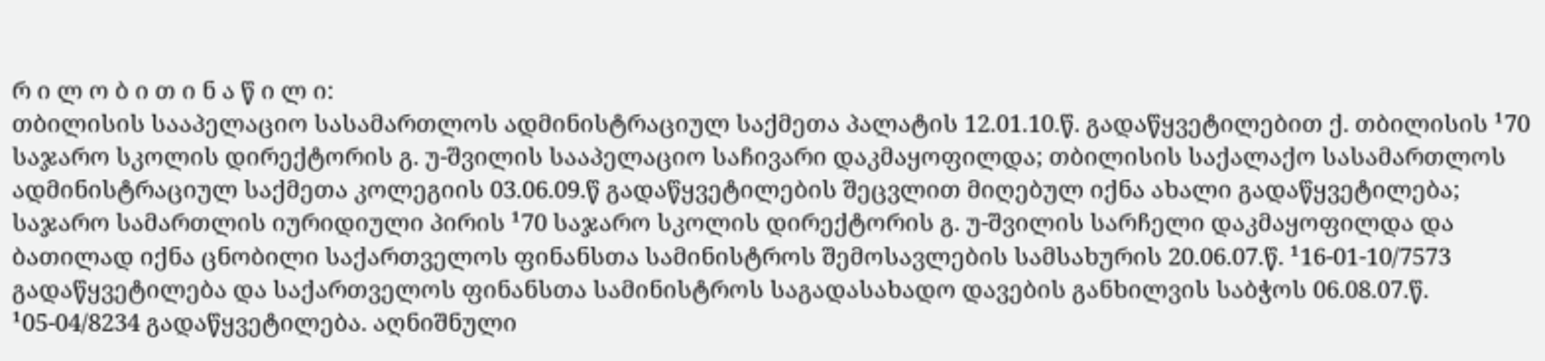რ ი ლ ო ბ ი თ ი ნ ა წ ი ლ ი:
თბილისის სააპელაციო სასამართლოს ადმინისტრაციულ საქმეთა პალატის 12.01.10.წ. გადაწყვეტილებით ქ. თბილისის ¹70 საჯარო სკოლის დირექტორის გ. უ-შვილის სააპელაციო საჩივარი დაკმაყოფილდა; თბილისის საქალაქო სასამართლოს ადმინისტრაციულ საქმეთა კოლეგიის 03.06.09.წ გადაწყვეტილების შეცვლით მიღებულ იქნა ახალი გადაწყვეტილება; საჯარო სამართლის იურიდიული პირის ¹70 საჯარო სკოლის დირექტორის გ. უ-შვილის სარჩელი დაკმაყოფილდა და ბათილად იქნა ცნობილი საქართველოს ფინანსთა სამინისტროს შემოსავლების სამსახურის 20.06.07.წ. ¹16-01-10/7573 გადაწყვეტილება და საქართველოს ფინანსთა სამინისტროს საგადასახადო დავების განხილვის საბჭოს 06.08.07.წ. ¹05-04/8234 გადაწყვეტილება. აღნიშნული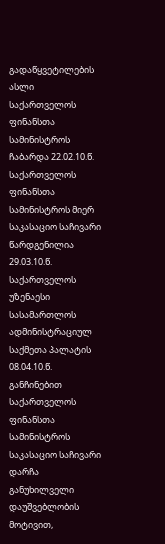გადაწყვეტილების ასლი საქართველოს ფინანსთა სამინისტროს ჩაბარდა 22.02.10.წ. საქართველოს ფინანსთა სამინისტროს მიერ საკასაციო საჩივარი წარდგენილია 29.03.10.წ.
საქართველოს უზენაესი სასამართლოს ადმინისტრაციულ საქმეთა პალატის 08.04.10.წ. განჩინებით საქართველოს ფინანსთა სამინისტროს საკასაციო საჩივარი დარჩა განუხილველი დაუშვებლობის მოტივით,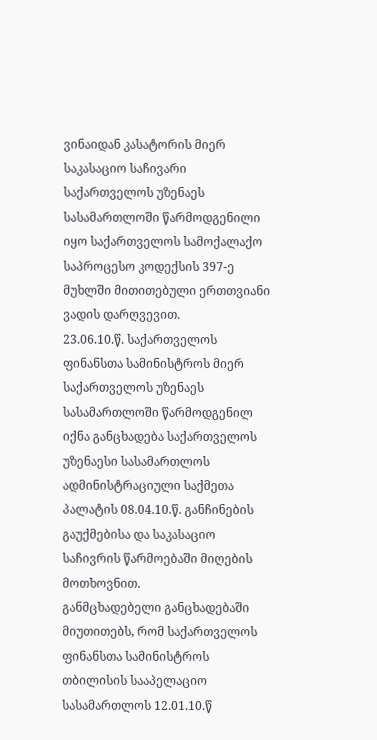ვინაიდან კასატორის მიერ საკასაციო საჩივარი საქართველოს უზენაეს სასამართლოში წარმოდგენილი იყო საქართველოს სამოქალაქო საპროცესო კოდექსის 397-ე მუხლში მითითებული ერთთვიანი ვადის დარღვევით.
23.06.10.წ. საქართველოს ფინანსთა სამინისტროს მიერ საქართველოს უზენაეს სასამართლოში წარმოდგენილ იქნა განცხადება საქართველოს უზენაესი სასამართლოს ადმინისტრაციული საქმეთა პალატის 08.04.10.წ. განჩინების გაუქმებისა და საკასაციო საჩივრის წარმოებაში მიღების მოთხოვნით.
განმცხადებელი განცხადებაში მიუთითებს, რომ საქართველოს ფინანსთა სამინისტროს თბილისის სააპელაციო სასამართლოს 12.01.10.წ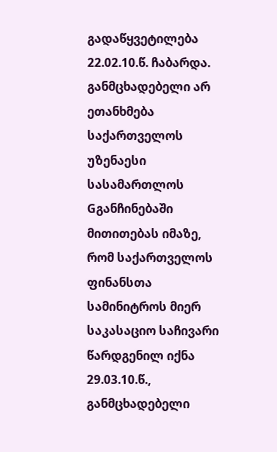გადაწყვეტილება 22.02.10.წ. ჩაბარდა. განმცხადებელი არ ეთანხმება საქართველოს უზენაესი სასამართლოს Gგანჩინებაში მითითებას იმაზე, რომ საქართველოს ფინანსთა სამინიტროს მიერ საკასაციო საჩივარი წარდგენილ იქნა 29.03.10.წ., განმცხადებელი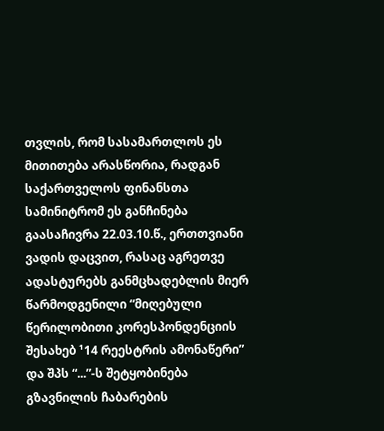თვლის, რომ სასამართლოს ეს მითითება არასწორია, რადგან საქართველოს ფინანსთა სამინიტრომ ეს განჩინება გაასაჩივრა 22.03.10.წ., ერთთვიანი ვადის დაცვით, რასაც აგრეთვე ადასტურებს განმცხადებლის მიერ წარმოდგენილი “მიღებული წერილობითი კორესპონდენციის შესახებ ¹14 რეესტრის ამონაწერი” და შპს “...”-ს შეტყობინება გზავნილის ჩაბარების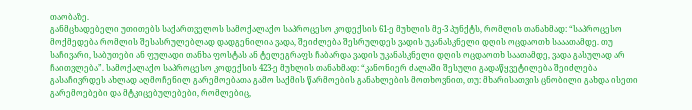თაობაზე.
განმცხადებელი უთითებს საქართველოს სამოქალაქო საპროცესო კოდექსის 61-ე მუხლის მე-3 პუნქტს, რომლის თანახმად: “საპროცესო მოქმედება რომლის შესასრულებლად დადგენილია ვადა, შეიძლება შესრულდეს ვადის უკანასკნელი დღის ოცდაოთხ სააათამდე. თუ საჩივარი, საბუთები ან ფულადი თანხა ფოსტას ან ტელეგრაფს ჩაბარდა ვადის უკანასკნელი დღის ოცდაოთხ საათამდე, ვადა გასულად არ ჩაითვლება”. სამოქალაქო საპროცესო კოდექსის 423-ე მუხლის თანახმად: “კანონიერ ძალაში შესული გადაწყვეტილება შეიძლება გასაჩივრდეს ახლად აღმოჩენილ გარემოებათა გამო საქმის წარმოების განახლების მოთხოვნით, თუ: მხარისათვის ცნობილი გახდა ისეთი გარემოებები და მტკიცებულებები, რომლებიც,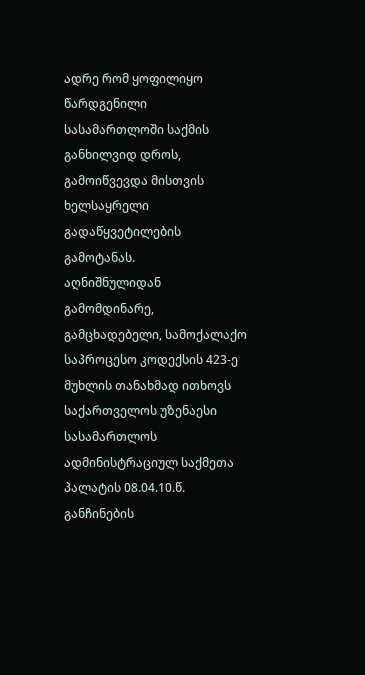ადრე რომ ყოფილიყო წარდგენილი სასამართლოში საქმის განხილვიდ დროს, გამოიწვევდა მისთვის ხელსაყრელი გადაწყვეტილების გამოტანას.
აღნიშნულიდან გამომდინარე, გამცხადებელი, სამოქალაქო საპროცესო კოდექსის 423-ე მუხლის თანახმად ითხოვს საქართველოს უზენაესი სასამართლოს ადმინისტრაციულ საქმეთა პალატის 08.04.10.წ. განჩინების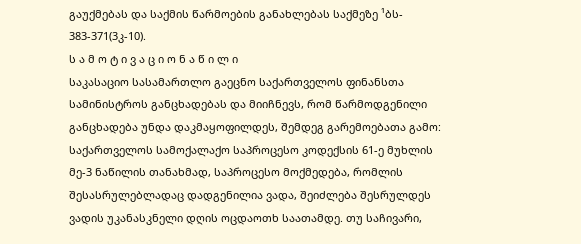გაუქმებას და საქმის წარმოების განახლებას საქმეზე ¹ბს- 383-371(3კ-10).
ს ა მ ო ტ ი ვ ა ც ი ო ნ ა წ ი ლ ი
საკასაციო სასამართლო გაეცნო საქართველოს ფინანსთა სამინისტროს განცხადებას და მიიჩნევს, რომ წარმოდგენილი განცხადება უნდა დაკმაყოფილდეს, შემდეგ გარემოებათა გამო:
საქართველოს სამოქალაქო საპროცესო კოდექსის 61-ე მუხლის მე-3 ნაწილის თანახმად, საპროცესო მოქმედება, რომლის შესასრულებლადაც დადგენილია ვადა, შეიძლება შესრულდეს ვადის უკანასკნელი დღის ოცდაოთხ საათამდე. თუ საჩივარი,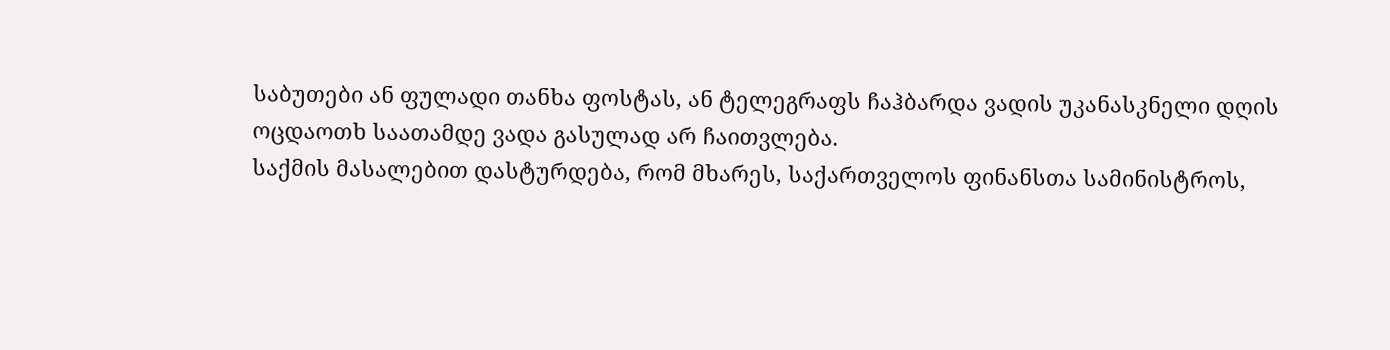საბუთები ან ფულადი თანხა ფოსტას, ან ტელეგრაფს ჩაჰბარდა ვადის უკანასკნელი დღის ოცდაოთხ საათამდე ვადა გასულად არ ჩაითვლება.
საქმის მასალებით დასტურდება, რომ მხარეს, საქართველოს ფინანსთა სამინისტროს,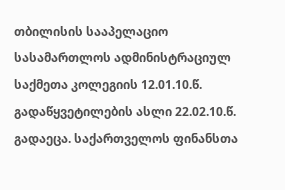თბილისის სააპელაციო სასამართლოს ადმინისტრაციულ საქმეთა კოლეგიის 12.01.10.წ. გადაწყვეტილების ასლი 22.02.10.წ. გადაეცა. საქართველოს ფინანსთა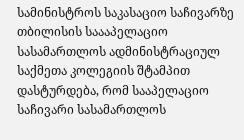სამინისტროს საკასაციო საჩივარზე თბილისის საააპელაციო სასამართლოს ადმინისტრაციულ საქმეთა კოლეგიის შტამპით დასტურდება, რომ სააპელაციო საჩივარი სასამართლოს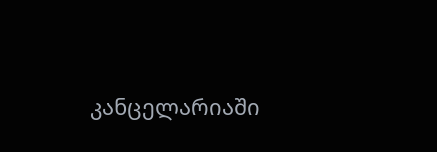კანცელარიაში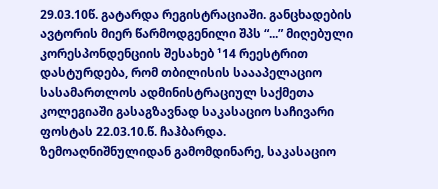29.03.10წ. გატარდა რეგისტრაციაში. განცხადების ავტორის მიერ წარმოდგენილი შპს “...” მიღებული კორესპონდენციის შესახებ ¹14 რეესტრით დასტურდება, რომ თბილისის საააპელაციო სასამართლოს ადმინისტრაციულ საქმეთა კოლეგიაში გასაგზავნად საკასაციო საჩივარი ფოსტას 22.03.10.წ. ჩაჰბარდა.
ზემოაღნიშნულიდან გამომდინარე, საკასაციო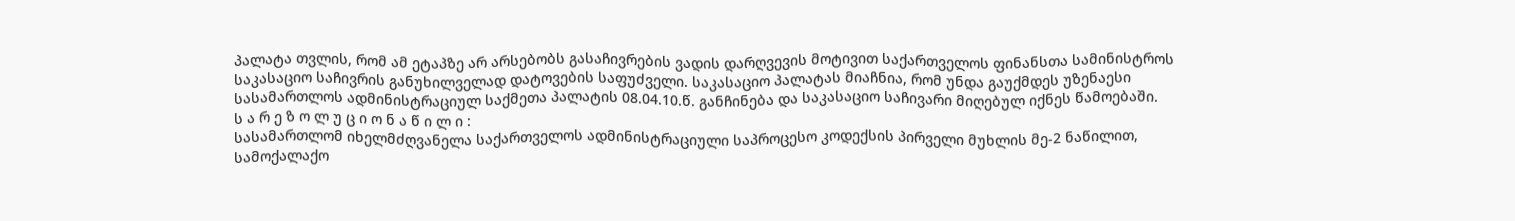პალატა თვლის, რომ ამ ეტაპზე არ არსებობს გასაჩივრების ვადის დარღვევის მოტივით საქართველოს ფინანსთა სამინისტროს საკასაციო საჩივრის განუხილველად დატოვების საფუძველი. საკასაციო პალატას მიაჩნია, რომ უნდა გაუქმდეს უზენაესი სასამართლოს ადმინისტრაციულ საქმეთა პალატის 08.04.10.წ. განჩინება და საკასაციო საჩივარი მიღებულ იქნეს წამოებაში.
ს ა რ ე ზ ო ლ უ ც ი ო ნ ა წ ი ლ ი :
სასამართლომ იხელმძღვანელა საქართველოს ადმინისტრაციული საპროცესო კოდექსის პირველი მუხლის მე-2 ნაწილით, სამოქალაქო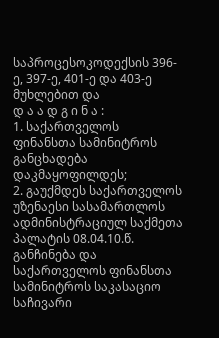საპროცესოკოდექსის 396-ე, 397-ე, 401-ე და 403-ე მუხლებით და
დ ა ა დ გ ი ნ ა :
1. საქართველოს ფინანსთა სამინიტროს განცხადება დაკმაყოფილდეს;
2. გაუქმდეს საქართველოს უზენაესი სასამართლოს ადმინისტრაციულ საქმეთა პალატის 08.04.10.წ. განჩინება და საქართველოს ფინანსთა სამინიტროს საკასაციო საჩივარი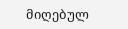მიღებულ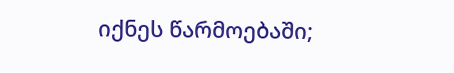იქნეს წარმოებაში;